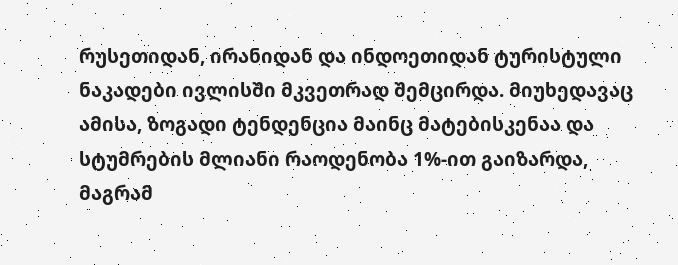რუსეთიდან, ირანიდან და ინდოეთიდან ტურისტული ნაკადები ივლისში მკვეთრად შემცირდა. მიუხედავაც ამისა, ზოგადი ტენდენცია მაინც მატებისკენაა და სტუმრების მლიანი რაოდენობა 1%-ით გაიზარდა, მაგრამ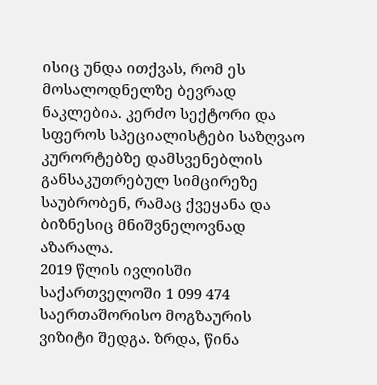ისიც უნდა ითქვას, რომ ეს მოსალოდნელზე ბევრად ნაკლებია. კერძო სექტორი და სფეროს სპეციალისტები საზღვაო კურორტებზე დამსვენებლის განსაკუთრებულ სიმცირეზე საუბრობენ, რამაც ქვეყანა და ბიზნესიც მნიშვნელოვნად აზარალა.
2019 წლის ივლისში საქართველოში 1 099 474 საერთაშორისო მოგზაურის ვიზიტი შედგა. ზრდა, წინა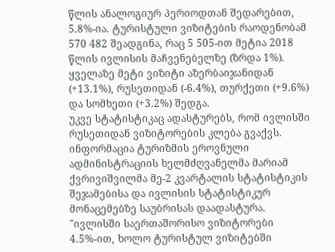წლის ანალოგიურ პერიოდთან შედარებით, 5.8%-ია. ტურისტული ვიზიტების რაოდენობამ 570 482 შეადგინა, რაც 5 505-ით მეტია 2018 წლის ივლისის მაჩვენებელზე (ზრდა 1%). ყველაზე მეტი ვიზიტი აზერბაიჯანიდან (+13.1%), რუსეთიდან (-6.4%), თურქეთი (+9.6%) და სომხეთი (+3.2%) შედგა.
უკვე სტატისტიკაც ადასტურებს, რომ ივლისში რუსეთიდან ვიზიტორების კლება გვაქვს. ინფორმაცია ტურიზმის ეროვნული ადმინისტრაციის ხელმძღვანელმა მარიამ ქვრივიშვილმა მე-2 კვარტალის სტატისტიკის შეჯამებისა და ივლისის სტატისტიკურ მონაცემებზე საუბრისას დაადასტურა.
"ივლისში საერთაშორისო ვიზიტორები 4.5%-ით, ხოლო ტურისტულ ვიზიტებში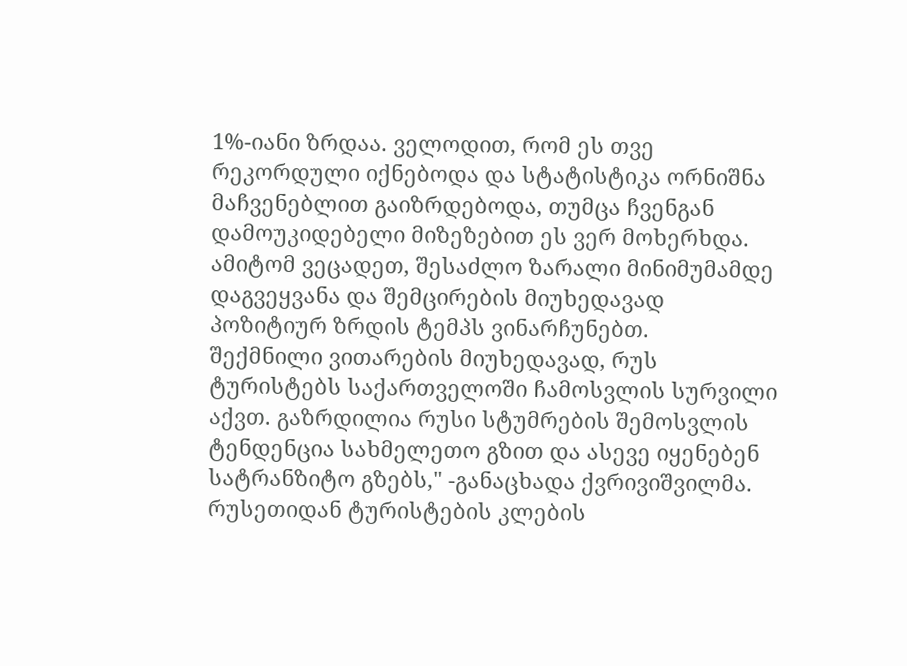1%-იანი ზრდაა. ველოდით, რომ ეს თვე რეკორდული იქნებოდა და სტატისტიკა ორნიშნა მაჩვენებლით გაიზრდებოდა, თუმცა ჩვენგან დამოუკიდებელი მიზეზებით ეს ვერ მოხერხდა. ამიტომ ვეცადეთ, შესაძლო ზარალი მინიმუმამდე დაგვეყვანა და შემცირების მიუხედავად პოზიტიურ ზრდის ტემპს ვინარჩუნებთ.
შექმნილი ვითარების მიუხედავად, რუს ტურისტებს საქართველოში ჩამოსვლის სურვილი აქვთ. გაზრდილია რუსი სტუმრების შემოსვლის ტენდენცია სახმელეთო გზით და ასევე იყენებენ სატრანზიტო გზებს," -განაცხადა ქვრივიშვილმა.
რუსეთიდან ტურისტების კლების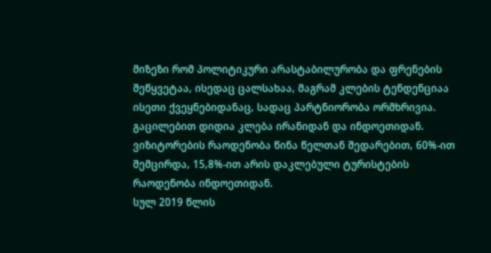მიზეზი რომ პოლიტიკური არასტაბილურობა და ფრენების შეწყვეტაა, ისედაც ცალსახაა, მაგრამ კლების ტენდენციაა ისეთი ქვეყნებიდანაც, სადაც პარტნიორობა ორმხრივია. გაცილებით დიდია კლება ირანიდან და ინდოეთიდან. ვიზიტორების რაოდენობა წინა წელთან შედარებით, 60%-ით შემცირდა, 15,8%-ით არის დაკლებული ტურისტების რაოდენობა ინდოეთიდან.
სულ 2019 წლის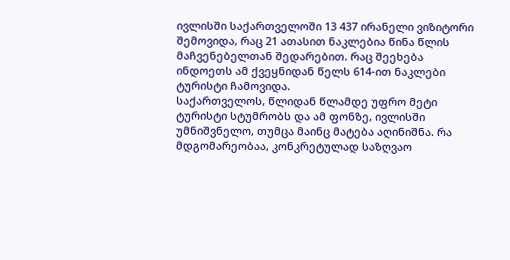ივლისში საქართველოში 13 437 ირანელი ვიზიტორი შემოვიდა, რაც 21 ათასით ნაკლებია წინა წლის მაჩვენებელთან შედარებით. რაც შეეხება ინდოეთს ამ ქვეყნიდან წელს 614-ით ნაკლები ტურისტი ჩამოვიდა.
საქართველოს, წლიდან წლამდე უფრო მეტი ტურისტი სტუმრობს და ამ ფონზე, ივლისში უმნიშვნელო, თუმცა მაინც მატება აღინიშნა. რა მდგომარეობაა, კონკრეტულად საზღვაო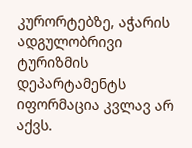კურორტებზე, აჭარის ადგულობრივი ტურიზმის დეპარტამენტს იფორმაცია კვლავ არ აქვს.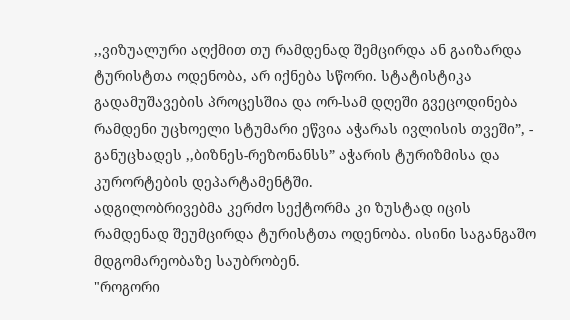,,ვიზუალური აღქმით თუ რამდენად შემცირდა ან გაიზარდა ტურისტთა ოდენობა, არ იქნება სწორი. სტატისტიკა გადამუშავების პროცესშია და ორ-სამ დღეში გვეცოდინება რამდენი უცხოელი სტუმარი ეწვია აჭარას ივლისის თვეში”, - განუცხადეს ,,ბიზნეს-რეზონანსს” აჭარის ტურიზმისა და კურორტების დეპარტამენტში.
ადგილობრივებმა კერძო სექტორმა კი ზუსტად იცის რამდენად შეუმცირდა ტურისტთა ოდენობა. ისინი საგანგაშო მდგომარეობაზე საუბრობენ.
"როგორი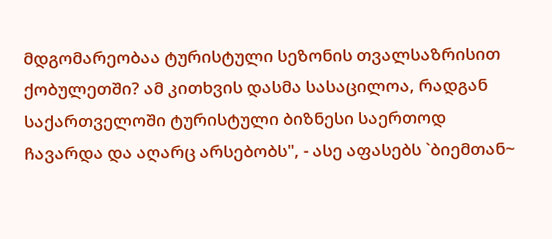მდგომარეობაა ტურისტული სეზონის თვალსაზრისით ქობულეთში? ამ კითხვის დასმა სასაცილოა, რადგან საქართველოში ტურისტული ბიზნესი საერთოდ ჩავარდა და აღარც არსებობს", - ასე აფასებს `ბიემთან~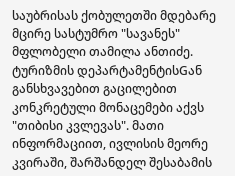საუბრისას ქობულეთში მდებარე მცირე სასტუმრო "სავანეს" მფლობელი თამილა ანთიძე.
ტურიზმის დეპარტამენტისGან განსხვავებით გაცილებით კონკრეტული მონაცემები აქვს "თიბისი კვლევას". მათი ინფორმაციით, ივლისის მეორე კვირაში, შარშანდელ შესაბამის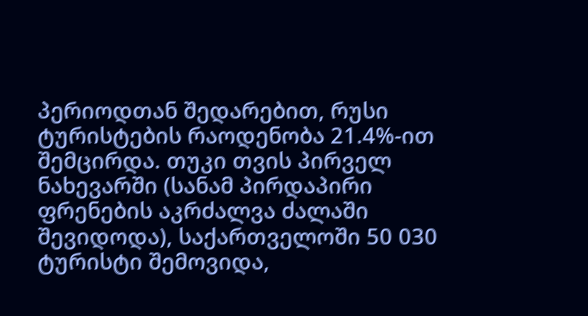პერიოდთან შედარებით, რუსი ტურისტების რაოდენობა 21.4%-ით შემცირდა. თუკი თვის პირველ ნახევარში (სანამ პირდაპირი ფრენების აკრძალვა ძალაში შევიდოდა), საქართველოში 50 030 ტურისტი შემოვიდა,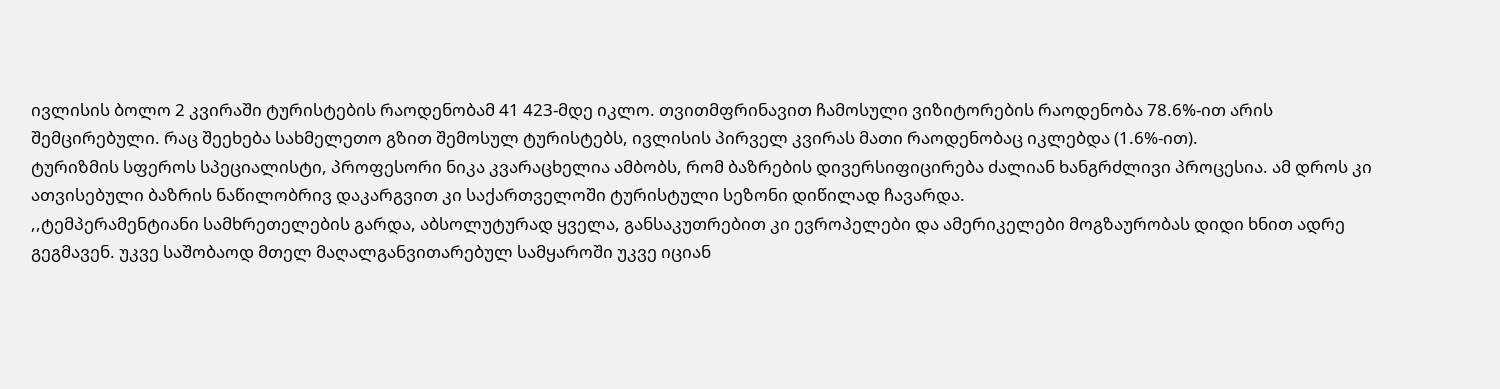ივლისის ბოლო 2 კვირაში ტურისტების რაოდენობამ 41 423-მდე იკლო. თვითმფრინავით ჩამოსული ვიზიტორების რაოდენობა 78.6%-ით არის შემცირებული. რაც შეეხება სახმელეთო გზით შემოსულ ტურისტებს, ივლისის პირველ კვირას მათი რაოდენობაც იკლებდა (1.6%-ით).
ტურიზმის სფეროს სპეციალისტი, პროფესორი ნიკა კვარაცხელია ამბობს, რომ ბაზრების დივერსიფიცირება ძალიან ხანგრძლივი პროცესია. ამ დროს კი ათვისებული ბაზრის ნაწილობრივ დაკარგვით კი საქართველოში ტურისტული სეზონი დიწილად ჩავარდა.
,,ტემპერამენტიანი სამხრეთელების გარდა, აბსოლუტურად ყველა, განსაკუთრებით კი ევროპელები და ამერიკელები მოგზაურობას დიდი ხნით ადრე გეგმავენ. უკვე საშობაოდ მთელ მაღალგანვითარებულ სამყაროში უკვე იციან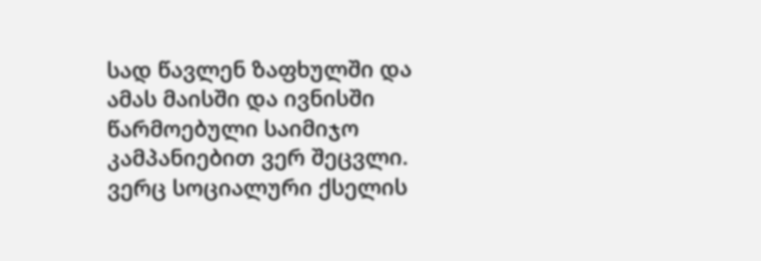სად წავლენ ზაფხულში და ამას მაისში და ივნისში წარმოებული საიმიჯო კამპანიებით ვერ შეცვლი. ვერც სოციალური ქსელის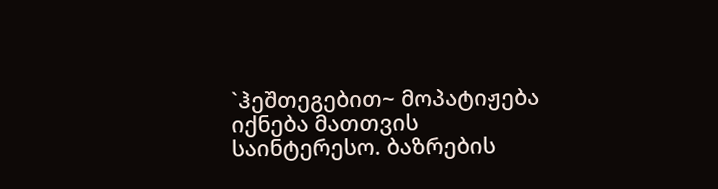`ჰეშთეგებით~ მოპატიჟება იქნება მათთვის საინტერესო. ბაზრების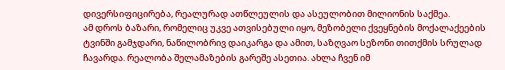დივერსიფიცირება, რეალურად ათწლეულის და ასეულობით მილიონის საქმეა.
ამ დროს ბაზარი, რომელიც უკვე ათვისებული იყო, მეზობელი ქვეყნების მოქალაქეების ტვინში გამჯდარი, ნაწილობრივ დაიკარგა და ამით, საზღვაო სეზონი თითქმის სრულად ჩავარდა. რეალობა შელამაზების გარეშე ასეთია. ახლა ჩვენ იმ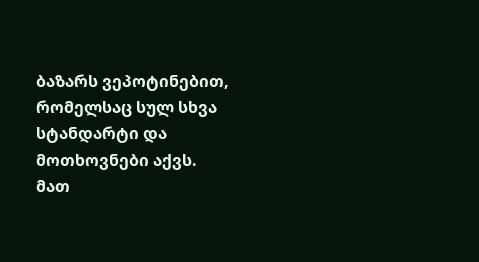ბაზარს ვეპოტინებით, რომელსაც სულ სხვა სტანდარტი და მოთხოვნები აქვს. მათ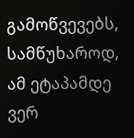გამოწვევებს, სამწუხაროდ, ამ ეტაპამდე ვერ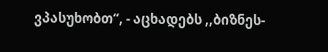ვპასუხობთ“, - აცხადებს ,,ბიზნეს-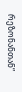რეზონანთან”